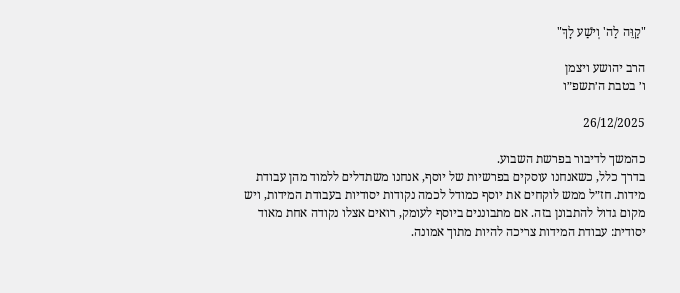"קַוֵּה לַה' וְיֹשַׁע לָךְ"

הרב יהושע ויצמן
ו׳ בטבת ה׳תשפ״ו

26/12/2025

כהמשך לדיבור בפרשת השבוע.
בדרך כלל, כשאנחנו עוסקים בפרשיות של יוסף, אנחנו משתדלים ללמוד מהן עבודת מידות. חז״ל ממש לוקחים את יוסף כמודל לכמה נקודות יסודיות בעבודת המידות, ויש מקום גדול להתבונן בזה. אם מתבוננים ביוסף לעומק, רואים אצלו נקודה אחת מאוד יסודית: עבודת המידות צריכה להיות מתוך אמונה.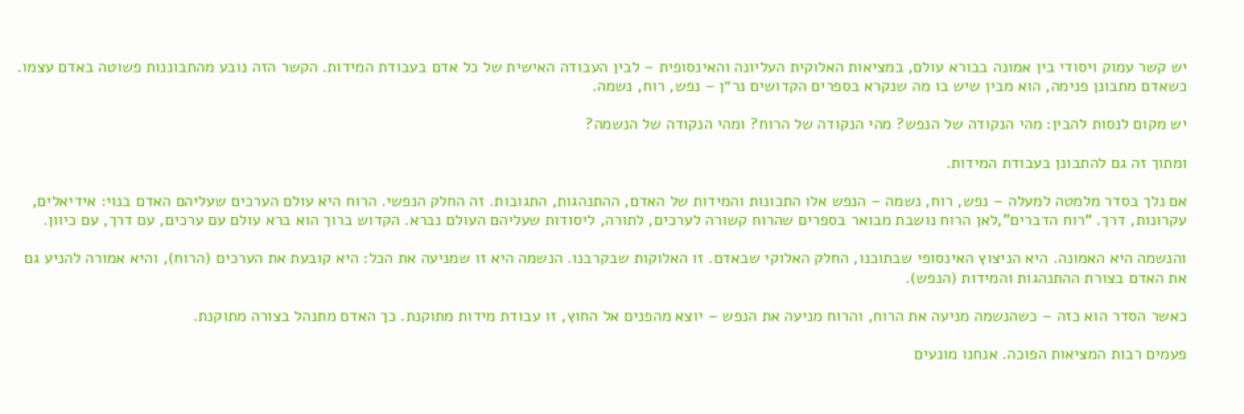יש קשר עמוק ויסודי בין אמונה בבורא עולם, במציאות האלוקית העליונה והאינסופית – לבין העבודה האישית של כל אדם בעבודת המידות. הקשר הזה נובע מהתבוננות פשוטה באדם עצמו. כשאדם מתבונן פנימה, הוא מבין שיש בו מה שנקרא בספרים הקדושים נר״ן – נפש, רוח, נשמה.

יש מקום לנסות להבין: מהי הנקודה של הנפש? מהי הנקודה של הרוח? ומהי הנקודה של הנשמה?

ומתוך זה גם להתבונן בעבודת המידות.

אם נלך בסדר מלמטה למעלה – נפש, רוח, נשמה – הנפש אלו התכונות והמידות של האדם, ההתנהגות, התגובות. זה החלק הנפשי. הרוח היא עולם הערכים שעליהם האדם בנוי: אידיאלים, עקרונות, דרך. “רוח הדברים”,לאן הרוח נושבת מבואר בספרים שהרוח קשורה לערכים, לתורה, ליסודות שעליהם העולם נברא. הקדוש ברוך הוא ברא עולם עם ערכים, עם דרך, עם כיוון.

והנשמה היא האמונה. היא הניצוץ האינסופי שבתוכנו, החלק האלוקי שבאדם. זו האלוקות שבקרבנו. הנשמה היא זו שמניעה את הכל: היא קובעת את הערכים (הרוח), והיא אמורה להניע גם את האדם בצורת ההתנהגות והמידות (הנפש).

כאשר הסדר הוא כזה – כשהנשמה מניעה את הרוח, והרוח מניעה את הנפש – יוצא מהפנים אל החוץ, זו עבודת מידות מתוקנת. כך האדם מתנהל בצורה מתוקנת.

פעמים רבות המציאות הפוכה. אנחנו מונעים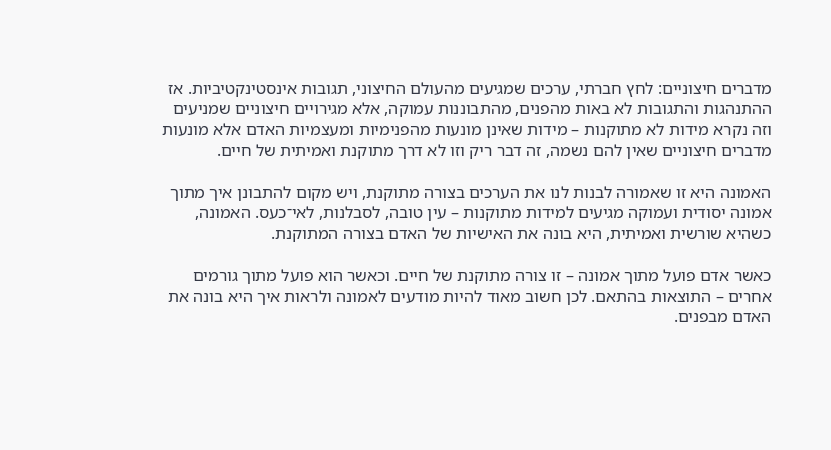מדברים חיצוניים: לחץ חברתי, ערכים שמגיעים מהעולם החיצוני, תגובות אינסטינקטיביות. אז ההתנהגות והתגובות לא באות מהפנים, מהתבוננות עמוקה, אלא מגירויים חיצוניים שמניעים וזה נקרא מידות לא מתוקנות – מידות שאינן מונעות מהפנימיות ומעצמיות האדם אלא מונעות מדברים חיצוניים שאין להם נשמה, זה דבר ריק וזו לא דרך מתוקנת ואמיתית של חיים.

האמונה היא זו שאמורה לבנות לנו את הערכים בצורה מתוקנת, ויש מקום להתבונן איך מתוך אמונה יסודית ועמוקה מגיעים למידות מתוקנות – עין טובה, לסבלנות, לאי־כעס. האמונה, כשהיא שורשית ואמיתית, היא בונה את האישיות של האדם בצורה המתוקנת.

כאשר אדם פועל מתוך אמונה – זו צורה מתוקנת של חיים. וכאשר הוא פועל מתוך גורמים אחרים – התוצאות בהתאם. לכן חשוב מאוד להיות מודעים לאמונה ולראות איך היא בונה את האדם מבפנים.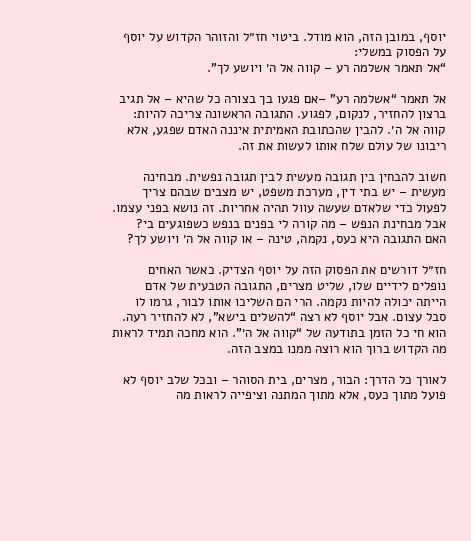יוסף, במובן הזה, הוא מודל. ביטוי חז״ל והזוהר הקדוש על יוסף על הפסוק במשלי:
“אל תאמר אשלמה רע – קווה אל ה׳ ויושע לך”.

אל תאמר “אשלמה רע” –אם פגעו בך בצורה כל שהיא – אל תגיב ברצון להחזיר, לנקום, לפגוע. התגובה הראשונה צריכה להיות: קווה אל ה׳. להבין שהכתובת האמיתית איננה האדם שפגע, אלא ריבונו של עולם שלח אותו לעשות את זה.

חשוב להבחין בין תגובה מעשית לבין תגובה נפשית. מבחינה מעשית – יש בתי דין, מערכת משפט, יש מצבים שבהם צריך לפעול כדי שלאדם שעשה עוול תהיה אחריות. זה נושא בפני עצמו. אבל מבחינת הנפש – מה קורה לי בפנים בנפש כשפוגעים בי? האם התגובה היא כעס, נקמה, טינה – או קווה אל ה׳ ויושע לך?

חז״ל דורשים את הפסוק הזה על יוסף הצדיק. כאשר האחים נופלים לידיים שלו, שליט מצרים, התגובה הטבעית של אדם הייתה יכולה להיות נקמה. הרי הם השליכו אותו לבור, גרמו לו סבל עצום. אבל יוסף לא רצה “להשלים בישא”, לא להחזיר רעה. הוא חי כל הזמן בתודעה של “קווה אל ה׳”. הוא מחכה תמיד לראות מה הקדוש ברוך הוא רוצה ממנו במצב הזה.

לאורך כל הדרך: הבור, מצרים, בית הסוהר – ובכל שלב יוסף לא פועל מתוך כעס, אלא מתוך המתנה וציפייה לראות מה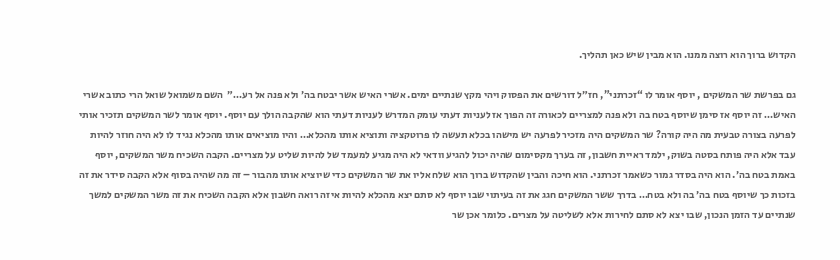הקדוש ברוך הוא רוצה ממנו. הוא מבין שיש כאן תהליך.

גם בפרשת שר המשקים , יוסף אומר לו “זכרתני”, חז״ל דורשים את הפסוק ויהי מקץ שנתיים ימים. אשרי האיש אשר יבטח בה׳ ולא פנה אל רע…״  השם משמואל שואל הרי כתוב אשרי האיש… זה יוסף אז סימן שיוסף בטח בה ולא פנה למצריים לכאורה זה הפוך אז לעניות דעתי עומק המדרש לעניות דעתי הוא שהקבה הולך עם יוסף. יוסף אומר לשר המשקים תזכיר אותי לפרעה בצורה טבעית מה היה קורה? שר המשקים היה מזכיר לפרעה יש מישהו בכלא תעשה לו פרוטקציה ותוציא אותו מהכלא… והיו מוציאים אותו מהכלא נגיד לו לא היה חוזר להיות עבד אלא היה פותח בסטה בשוק, ילמד ראיית חשבון, זה בערך מקסימום שהיה יכול להגיע וודאי לא היה מגיע למעמד של להיות שליט על מצריים. הקבה השכיח משר המשקים, יוסף באמת בטח בה׳. הוא היה בסדר גמור כשאמר זכרתני. הוא חיכה והבין שהקדוש ברוך הוא שלח אליו את שר המשקים כדי שיוציא אותו מהבור – זה מה שהיה בסוף אלא הקבה סידר את זה בזכות כך שיוסף בטח בה׳ בה ולא בטח… בדרך ששר המשקים חגג את זה בעיתוי שבו יוסף לא סתם יצא מהכלא להיות איזה רואה חשבון אלא הקבה השכיח את זה משר המשקים למשך שנתיים עד הזמן הנכון, שבו יצא לא סתם לחירות אלא לשליטה על מצרים. כלומר אכן שר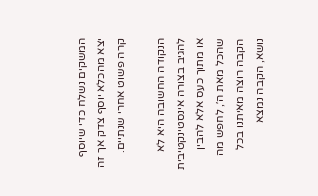המשקים נשלח כדי שיוסף יצא מהכלא יוסף צדק אך זה קרה פשוט אחרי שנתיים.

הנקודה החשובה היא לא להגיב בצורה אינסטינקטיבית או מתוך כעס אלא להבין שהכל מאת ה׳, לחפש מה הקבה רוצה מאיתנו בכל נושא, הקבה נמצא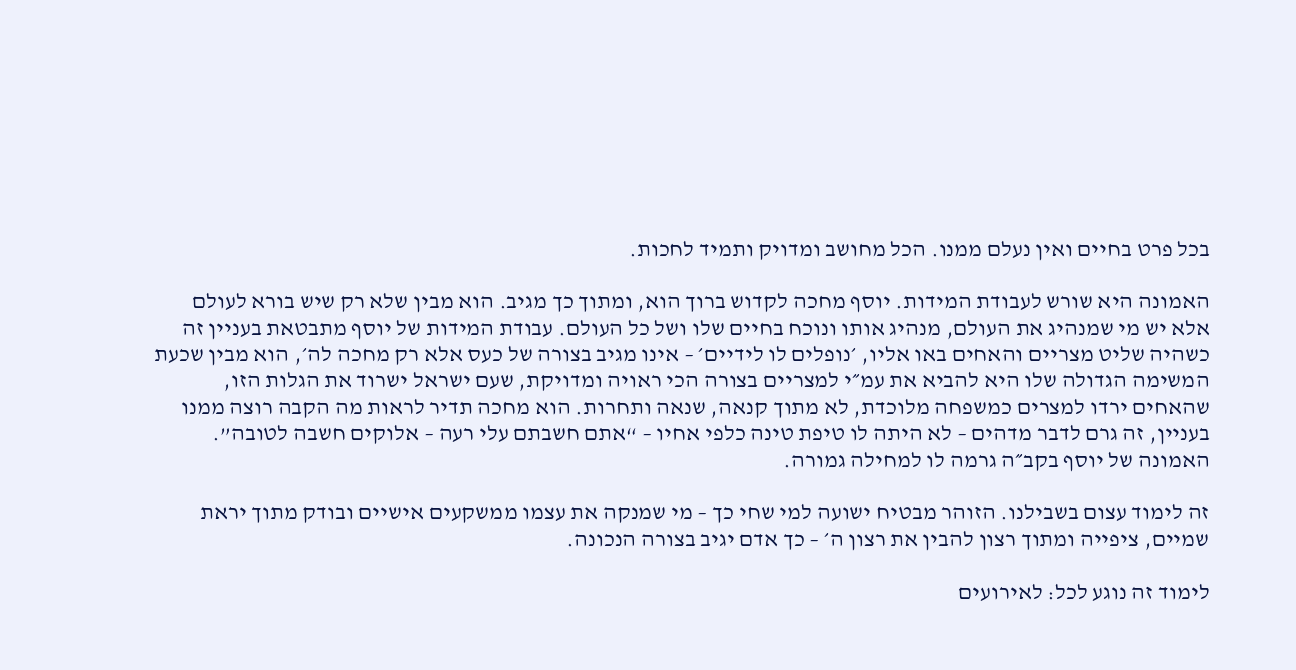בכל פרט בחיים ואין נעלם ממנו. הכל מחושב ומדויק ותמיד לחכות.

האמונה היא שורש לעבודת המידות. יוסף מחכה לקדוש ברוך הוא, ומתוך כך מגיב. הוא מבין שלא רק שיש בורא לעולם אלא יש מי שמנהיג את העולם, מנהיג אותו ונוכח בחיים שלו ושל כל העולם. עבודת המידות של יוסף מתבטאת בעניין זה כשהיה שליט מצריים והאחים באו אליו, ׳נופלים לו לידיים׳ – אינו מגיב בצורה של כעס אלא רק מחכה לה׳, הוא מבין שכעת המשימה הגדולה שלו היא להביא את עמ״י למצריים בצורה הכי ראויה ומדויקת, שעם ישראל ישרוד את הגלות הזו, שהאחים ירדו למצרים כמשפחה מלוכדת, לא מתוך קנאה, שנאה ותחרות. הוא מחכה תדיר לראות מה הקבה רוצה ממנו בעניין, זה גרם לדבר מדהים – לא היתה לו טיפת טינה כלפי אחיו – “אתם חשבתם עלי רעה – אלוקים חשבה לטובה”. האמונה של יוסף בקב״ה גרמה לו למחילה גמורה.

זה לימוד עצום בשבילנו. הזוהר מבטיח ישועה למי שחי כך – מי שמנקה את עצמו ממשקעים אישיים ובודק מתוך יראת שמיים, ציפייה ומתוך רצון להבין את רצון ה׳ – כך אדם יגיב בצורה הנכונה.

לימוד זה נוגע לכל: לאירועים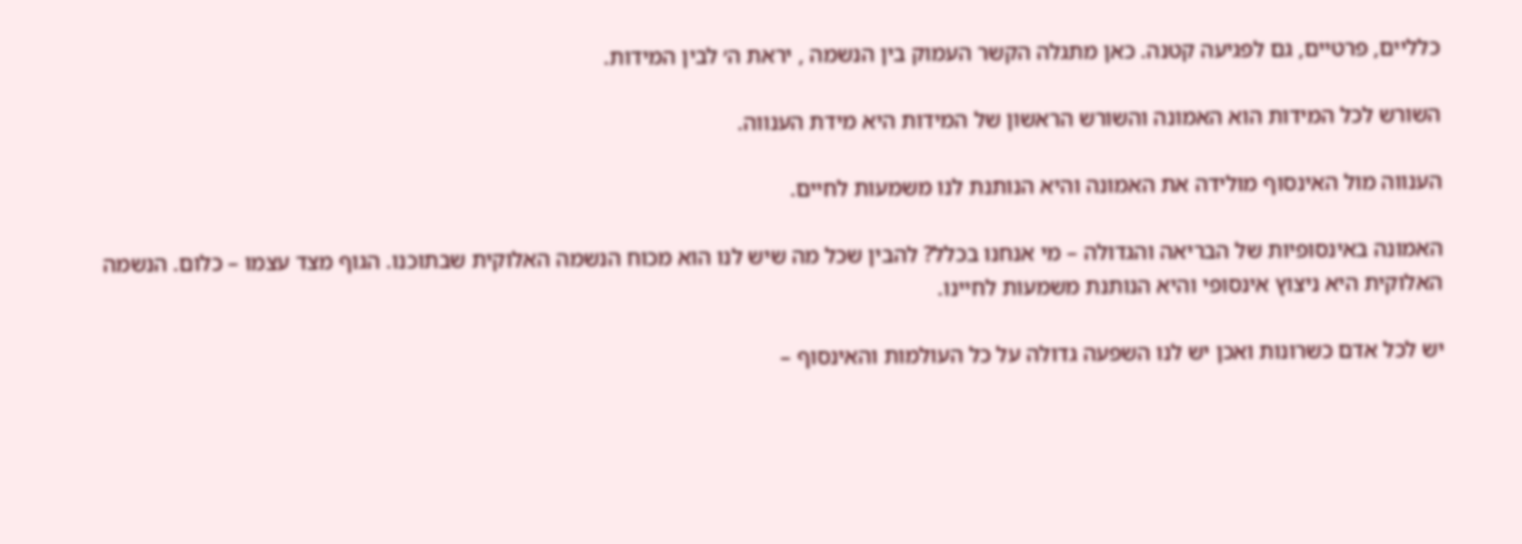כלליים, פרטיים, גם לפגיעה קטנה. כאן מתגלה הקשר העמוק בין הנשמה , יראת ה׳ לבין המידות.

השורש לכל המידות הוא האמונה והשורש הראשון של המידות היא מידת הענווה.

הענווה מול האינסוף מולידה את האמונה והיא הנותנת לנו משמעות לחיים.

האמונה באינסופיות של הבריאה והגדולה – מי אנחנו בכלל? להבין שכל מה שיש לנו הוא מכוח הנשמה האלוקית שבתוכנו. הגוף מצד עצמו – כלום. הנשמה האלוקית היא ניצוץ אינסופי והיא הנותנת משמעות לחיינו.

יש לכל אדם כשרונות ואכן יש לנו השפעה גדולה על כל העולמות והאינסוף –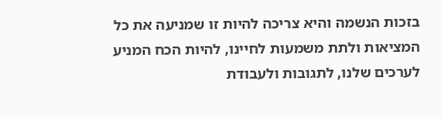בזכות הנשמה והיא צריכה להיות זו שמניעה את כל המציאות ולתת משמעות לחיינו, להיות הכח המניע לערכים שלנו, לתגובות ולעבודת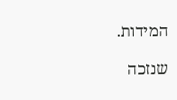המידות.

שנזכה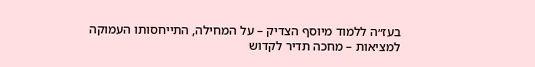בעז״ה ללמוד מיוסף הצדיק – על המחילה, התייחסותו העמוקה למציאות – מחכה תדיר לקדוש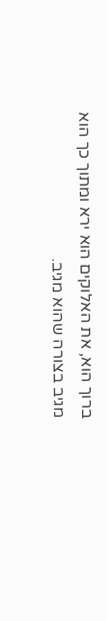ברוך הוא, את האלוקים הוא ירא ומתוך כך הוא מגיב בצורה שהוא מגיב.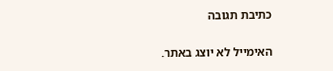כתיבת תגובה

האימייל לא יוצג באתר.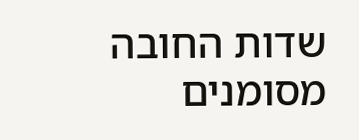שדות החובה מסומנים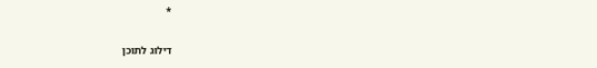*

דילוג לתוכן